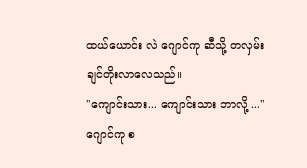ထယ်ယောင်း လဲ ဂျောင်ကု ဆီသို့ တလှမ်းချင်တိုးလာလေသည်။
"ကျောင်းသား... ကျောင်းသား ဘာလို့ ..."
ဂျောင်ကု စ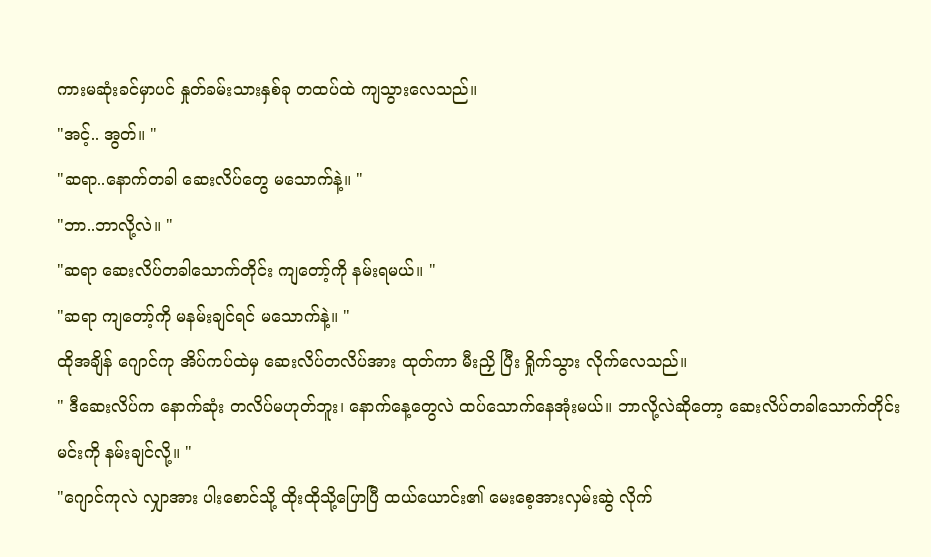ကားမဆုံးခင်မှာပင် နှုတ်ခမ်းသားနှစ်ခု တထပ်ထဲ ကျသွားလေသည်။
"အင့်.. အွတ်။ "
"ဆရာ..နောက်တခါ ဆေးလိပ်တွေ မသောက်နဲ့။ "
"ဘာ..ဘာလို့လဲ။ "
"ဆရာ ဆေးလိပ်တခါသောက်တိုင်း ကျတော့်ကို နမ်းရမယ်။ "
"ဆရာ ကျတော့်ကို မနမ်းချင်ရင် မသောက်နဲ့။ "
ထိုအချိန် ဂျောင်ကု အိပ်ကပ်ထဲမှ ဆေးလိပ်တလိပ်အား ထုတ်ကာ မီးညှိ ပြီး ရှိုက်သွား လိုက်လေသည်။
" ဒီဆေးလိပ်က နောက်ဆုံး တလိပ်မဟုတ်ဘူး၊ နောက်နေ့တွေလဲ ထပ်သောက်နေအုံးမယ်။ ဘာလို့လဲဆိုတော့ ဆေးလိပ်တခါသောက်တိုင်း မင်းကို နမ်းချင်လို့။ "
"ဂျောင်ကုလဲ လျှာအား ပါးစောင်သို့ ထိုးထိုသို့ပြောပြီ ထယ်ယောင်း၏ မေးစေ့အားလှမ်းဆွဲ လိုက်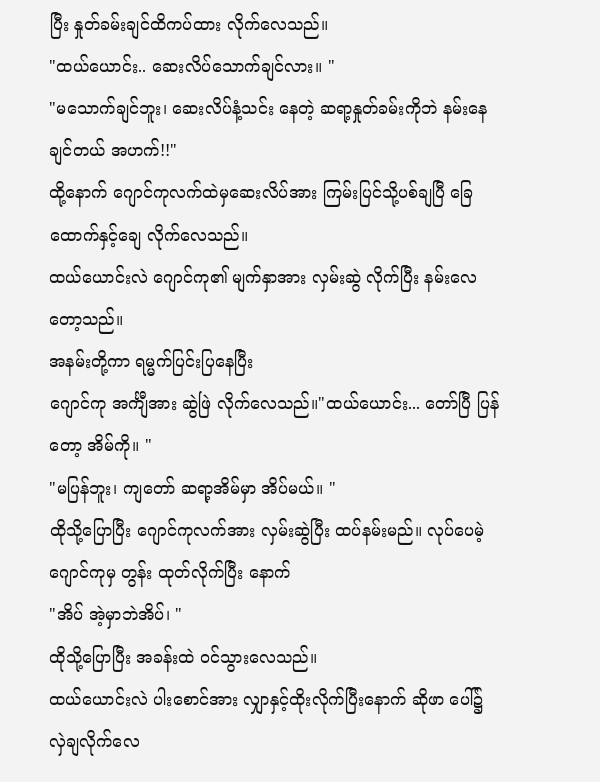ပြီး နှုတ်ခမ်းချင်ထိကပ်ထား လိုက်လေသည်။
"ထယ်ယောင်း.. ဆေးလိပ်သောက်ချင်လား။ "
"မသောက်ချင်ဘူး၊ ဆေးလိပ်နံ့သင်း နေတဲ့ ဆရာ့နှုတ်ခမ်းကိုဘဲ နမ်းနေချင်တယ် အဟက်!!"
ထို့နောက် ဂျောင်ကုလက်ထဲမှဆေးလိပ်အား ကြမ်းပြင်သို့ပစ်ချပြီ ခြေထောက်နှင့်ချေ လိုက်လေသည်။
ထယ်ယောင်းလဲ ဂျောင်ကု၏ မျက်နှာအား လှမ်းဆွဲ လိုက်ပြီး နမ်းလေတော့သည်။
အနမ်းတို့ကာ ရမ္မက်ပြင်းပြနေပြီး
ဂျောင်ကု အင်္ကျီအား ဆွဲဖြဲ လိုက်လေသည်။"ထယ်ယောင်း... တော်ပြီ ပြန်တော့ အိမ်ကို။ "
"မပြန်ဘူး၊ ကျတော် ဆရာ့အိမ်မှာ အိပ်မယ်။ "
ထိုသို့ပြောပြီး ဂျောင်ကုလက်အား လှမ်းဆွဲပြီး ထပ်နမ်းမည်။ လုပ်ပေမဲ့ ဂျောင်ကုမှ တွန်း ထုတ်လိုက်ပြီး နောက်
"အိပ် အဲ့မှာဘဲအိပ်၊ "
ထိုသို့ပြောပြီး အခန်းထဲ ဝင်သွားလေသည်။
ထယ်ယောင်းလဲ ပါးစောင်အား လျှာနှင့်ထိုးလိုက်ပြီးနောက် ဆိုဖာ ပေါ်၌ လှဲချလိုက်လေ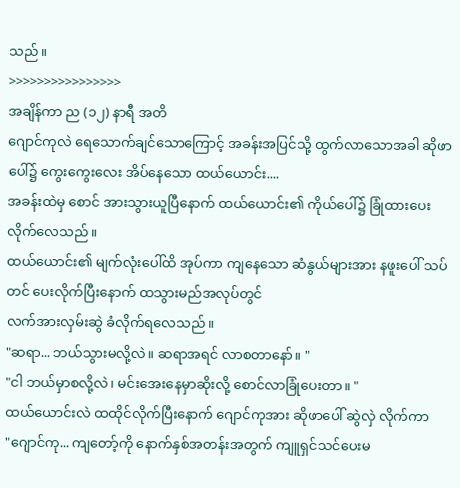သည်။
>>>>>>>>>>>>>>>>
အချိန်ကာ ည (၁၂) နာရီ အတိ
ဂျောင်ကုလဲ ရေသောက်ချင်သောကြောင့် အခန်းအပြင်သို့ ထွက်လာသောအခါ ဆိုဖာပေါ်၌ ကွေးကွေးလေး အိပ်နေသော ထယ်ယောင်း....
အခန်းထဲမှ စောင် အားသွားယူပြီနောက် ထယ်ယောင်း၏ ကိုယ်ပေါ်၌ ခြုံထားပေးလိုက်လေသည်။
ထယ်ယောင်း၏ မျက်လုံးပေါ်ထိ အုပ်ကာ ကျနေသော ဆံနွယ်များအား နဖူးပေါ် သပ်တင် ပေးလိုက်ပြီးနောက် ထသွားမည်အလုပ်တွင်
လက်အားလှမ်းဆွဲ ခံလိုက်ရလေသည်။
"ဆရာ... ဘယ်သွားမလို့လဲ။ ဆရာအရင် လာစတာနော်။ "
"ငါ ဘယ်မှာစလို့လဲ၊ မင်းအေးနေမှာဆိုးလို့ စောင်လာခြုံပေးတာ။ "
ထယ်ယောင်းလဲ ထထိုင်လိုက်ပြီးနောက် ဂျောင်ကုအား ဆိုဖာပေါ် ဆွဲလှဲ လိုက်ကာ
"ဂျောင်ကု... ကျတော့်ကို နောက်နှစ်အတန်းအတွက် ကျူရှင်သင်ပေးမ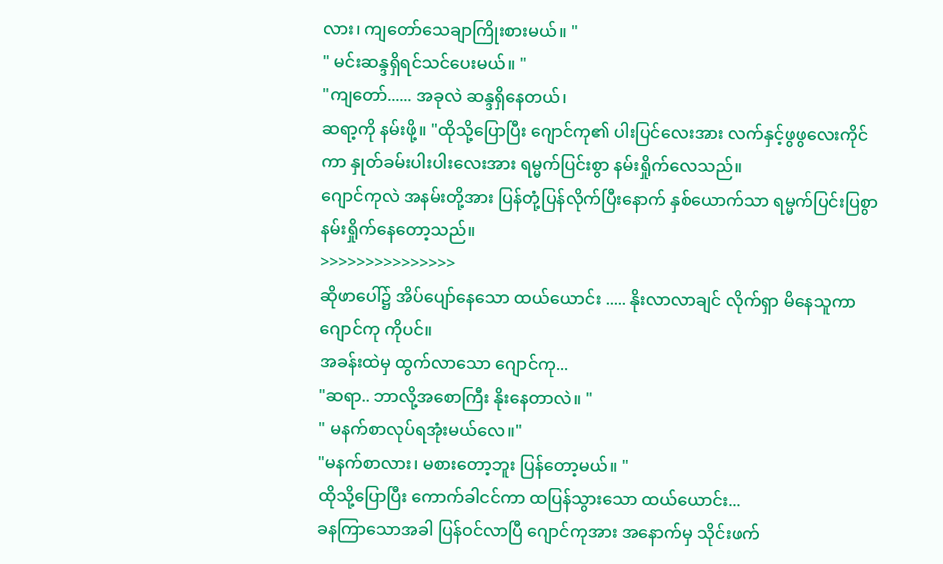လား၊ ကျတော်သေချာကြိုးစားမယ်။ "
" မင်းဆန္ဒရှိရင်သင်ပေးမယ်။ "
"ကျတော်...... အခုလဲ ဆန္ဒရှိနေတယ်၊
ဆရာ့ကို နမ်းဖို့။ "ထိုသို့ပြောပြီး ဂျောင်ကု၏ ပါးပြင်လေးအား လက်နှင့်ဖွဖွလေးကိုင်ကာ နှုတ်ခမ်းပါးပါးလေးအား ရမ္မက်ပြင်းစွာ နမ်းရှိုက်လေသည်။
ဂျောင်ကုလဲ အနမ်းတို့အား ပြန်တုံ့ပြန်လိုက်ပြီးနောက် နှစ်ယောက်သာ ရမ္မက်ပြင်းပြစွာ နမ်းရှိုက်နေတော့သည်။
>>>>>>>>>>>>>>>
ဆိုဖာပေါ်၌ အိပ်ပျော်နေသော ထယ်ယောင်း ..... နိုးလာလာချင် လိုက်ရှာ မိနေသူကာ ဂျောင်ကု ကိုပင်။
အခန်းထဲမှ ထွက်လာသော ဂျောင်ကု...
"ဆရာ.. ဘာလို့အစောကြီး နိုးနေတာလဲ။ "
" မနက်စာလုပ်ရအုံးမယ်လေ။"
"မနက်စာလား၊ မစားတော့ဘူး ပြန်တော့မယ်။ "
ထိုသို့ပြောပြီး ကောက်ခါငင်ကာ ထပြန်သွားသော ထယ်ယောင်း...
ခနကြာသောအခါ ပြန်ဝင်လာပြီ ဂျောင်ကုအား အနောက်မှ သိုင်းဖက်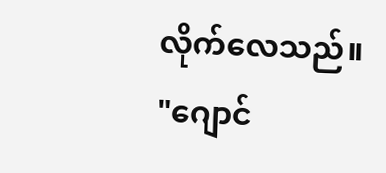လိုက်လေသည်။
"ဂျောင်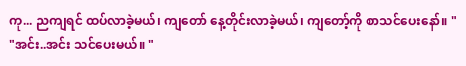ကု... ညကျရင် ထပ်လာခဲ့မယ်၊ ကျတော် နေ့တိုင်းလာခဲ့မယ်၊ ကျတော့်ကို စာသင်ပေးနော်။ "
"အင်း..အင်း သင်ပေးမယ်။ "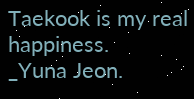Taekook is my real happiness.
_Yuna Jeon.